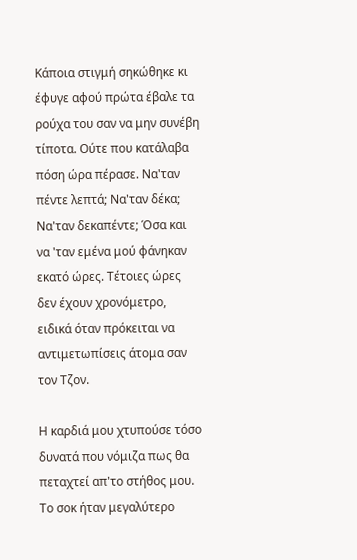Κάποια στιγμή σηκώθηκε κι έφυγε αφού πρώτα έβαλε τα ρούχα του σαν να μην συνέβη τίποτα. Ούτε που κατάλαβα πόση ώρα πέρασε. Να'ταν πέντε λεπτά; Να'ταν δέκα; Να'ταν δεκαπέντε; Όσα και να 'ταν εμένα μού φάνηκαν εκατό ώρες. Τέτοιες ώρες δεν έχουν χρονόμετρο, ειδικά όταν πρόκειται να αντιμετωπίσεις άτομα σαν τον Τζον.

Η καρδιά μου χτυπούσε τόσο δυνατά που νόμιζα πως θα πεταχτεί απ'το στήθος μου. Το σοκ ήταν μεγαλύτερο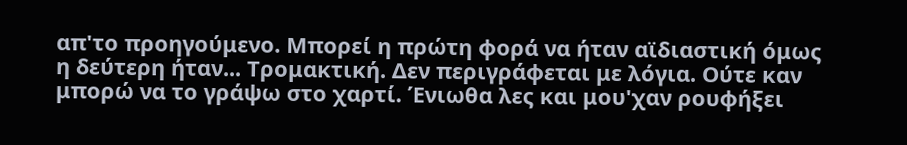απ'το προηγούμενο. Μπορεί η πρώτη φορά να ήταν αϊδιαστική όμως η δεύτερη ήταν... Τρομακτική. Δεν περιγράφεται με λόγια. Ούτε καν μπορώ να το γράψω στο χαρτί. Ένιωθα λες και μου'χαν ρουφήξει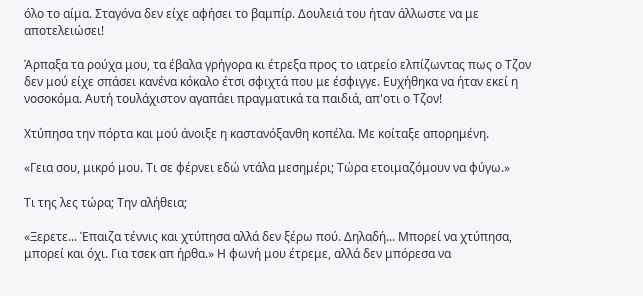όλο το αίμα. Σταγόνα δεν είχε αφήσει το βαμπίρ. Δουλειά του ήταν άλλωστε να με αποτελειώσει!

Άρπαξα τα ρούχα μου, τα έβαλα γρήγορα κι έτρεξα προς το ιατρείο ελπίζωντας πως ο Τζον δεν μού είχε σπάσει κανένα κόκαλο έτσι σφιχτά που με έσφιγγε. Ευχήθηκα να ήταν εκεί η νοσοκόμα. Αυτή τουλάχιστον αγαπάει πραγματικά τα παιδιά, απ'οτι ο Τζον!

Χτύπησα την πόρτα και μού άνοιξε η καστανόξανθη κοπέλα. Με κοίταξε απορημένη.

«Γεια σου, μικρό μου. Τι σε φέρνει εδώ ντάλα μεσημέρι; Τώρα ετοιμαζόμουν να φύγω.»

Τι της λες τώρα; Την αλήθεια;

«Ξερετε... Έπαιζα τέννις και χτύπησα αλλά δεν ξέρω πού. Δηλαδή... Μπορεί να χτύπησα, μπορεί και όχι. Για τσεκ απ ήρθα.» Η φωνή μου έτρεμε, αλλά δεν μπόρεσα να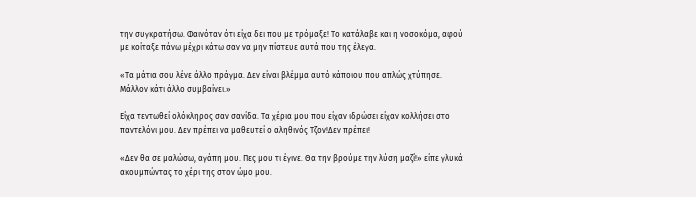την συγκρατήσω. Φαινόταν ότι είχα δει που με τρόμαξε! Το κατάλαβε και η νοσοκόμα, αφού με κοίταξε πάνω μέχρι κάτω σαν να μην πίστευε αυτά που της έλεγα.

«Τα μάτια σου λένε άλλο πράγμα. Δεν είναι βλέμμα αυτό κάποιου που απλώς χτύπησε. Μάλλον κάτι άλλο συμβαίνει.»

Είχα τεντωθεί ολόκληρος σαν σανίδα. Τα χέρια μου που είχαν ιδρώσει είχαν κολλήσει στο παντελόνι μου. Δεν πρέπει να μαθευτεί ο αληθινός Τζον!Δεν πρέπει!

«Δεν θα σε μαλώσω, αγάπη μου. Πες μου τι έγινε. Θα την βρούμε την λύση μαζί!» είπε γλυκά ακουμπώντας το χέρι της στον ώμο μου.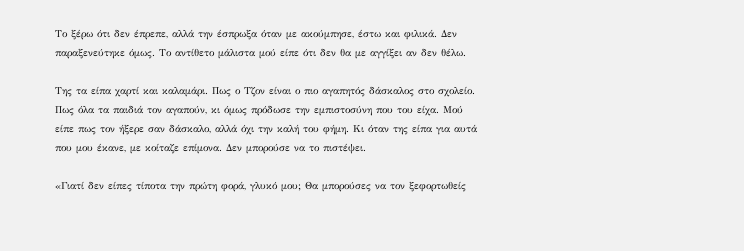Το ξέρω ότι δεν έπρεπε, αλλά την έσπρωξα όταν με ακούμπησε, έστω και φιλικά. Δεν παραξενεύτηκε όμως. Το αντίθετο μάλιστα μού είπε ότι δεν θα με αγγίξει αν δεν θέλω.

Της τα είπα χαρτί και καλαμάρι. Πως ο Τζον είναι ο πιο αγαπητός δάσκαλος στο σχολείο. Πως όλα τα παιδιά τον αγαπούν, κι όμως πρόδωσε την εμπιστοσύνη που του είχα. Μού είπε πως τον ήξερε σαν δάσκαλο, αλλά όχι την καλή του φήμη. Κι όταν της είπα για αυτά που μου έκανε, με κοίταζε επίμονα. Δεν μπορούσε να το πιστέψει.

«Γιατί δεν είπες τίποτα την πρώτη φορά, γλυκό μου; Θα μπορούσες να τον ξεφορτωθείς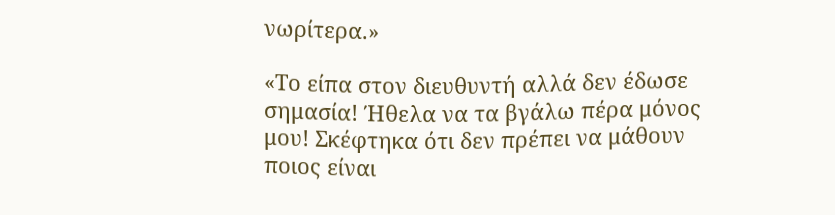νωρίτερα.»

«Το είπα στον διευθυντή αλλά δεν έδωσε σημασία! Ήθελα να τα βγάλω πέρα μόνος μου! Σκέφτηκα ότι δεν πρέπει να μάθουν ποιος είναι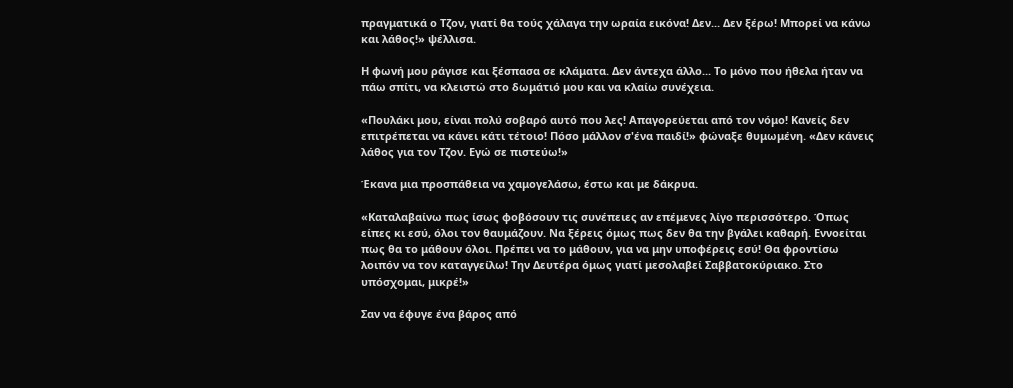πραγματικά ο Τζον, γιατί θα τούς χάλαγα την ωραία εικόνα! Δεν... Δεν ξέρω! Μπορεί να κάνω και λάθος!» ψέλλισα.

Η φωνή μου ράγισε και ξέσπασα σε κλάματα. Δεν άντεχα άλλο... Το μόνο που ήθελα ήταν να πάω σπίτι, να κλειστώ στο δωμάτιό μου και να κλαίω συνέχεια.

«Πουλάκι μου, είναι πολύ σοβαρό αυτό που λες! Απαγορεύεται από τον νόμο! Κανείς δεν επιτρέπεται να κάνει κάτι τέτοιο! Πόσο μάλλον σ'ένα παιδί!» φώναξε θυμωμένη. «Δεν κάνεις λάθος για τον Τζον. Εγώ σε πιστεύω!»

Έκανα μια προσπάθεια να χαμογελάσω, έστω και με δάκρυα.

«Καταλαβαίνω πως ίσως φοβόσουν τις συνέπειες αν επέμενες λίγο περισσότερο. Όπως είπες κι εσύ, όλοι τον θαυμάζουν. Να ξέρεις όμως πως δεν θα την βγάλει καθαρή. Εννοείται πως θα το μάθουν όλοι. Πρέπει να το μάθουν, για να μην υποφέρεις εσύ! Θα φροντίσω λοιπόν να τον καταγγείλω! Την Δευτέρα όμως γιατί μεσολαβεί Σαββατοκύριακο. Στο υπόσχομαι, μικρέ!»

Σαν να έφυγε ένα βάρος από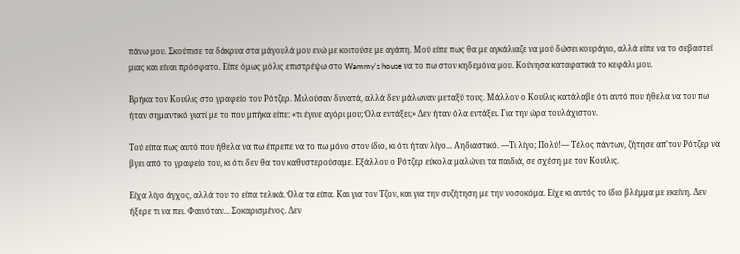πάνω μου. Σκούπισε τα δάκρυα στα μάγουλά μου ενώ με κοιτούσε με αγάπη. Μού είπε πως θα με αγκάλιαζε να μού δώσει κουράγιο, αλλά είπε να το σεβαστεί μιας και είναι πρόσφατο. Είπε όμως μόλις επιστρέψω στο Wammy's house να το πω στον κηδεμόνα μου. Κούνησα καταφατικά το κεφάλι μου.

Βρήκα τον Κουίλις στο γραφείο του Ρότζερ. Μιλούσαν δυνατά, αλλά δεν μάλωναν μεταξύ τους. Μάλλον ο Κουίλις κατάλαβε ότι αυτό που ήθελα να του πω ήταν σημαντικό γιατί με το που μπήκα είπε: «τι έγινε αγόρι μου; Όλα εντάξει;» Δεν ήταν όλα εντάξει. Για την ώρα τουλάχιστον.

Τού είπα πως αυτό που ήθελα να πω έπρεπε να το πω μόνο στον ίδιο, κι ότι ήταν λίγο... Αηδιαστικό. —Τι λίγο; Πολύ!— Τέλος πάντων, ζήτησε απ'τον Ρότζερ να βγει από το γραφείο του, κι ότι δεν θα τον καθυστερούσαμε. Εξάλλου ο Ρότζερ εύκολα μαλώνει τα παιδιά, σε σχέση με τον Κουίλις.

Είχα λίγο άγχος, αλλά του το είπα τελικά. Όλα τα είπα. Και για τον Τζον, και για την συζήτηση με την νοσοκόμα. Είχε κι αυτός το ίδιο βλέμμα με εκείνη. Δεν ήξερε τι να πει. Φαινόταν... Σοκαρισμένος. Δεν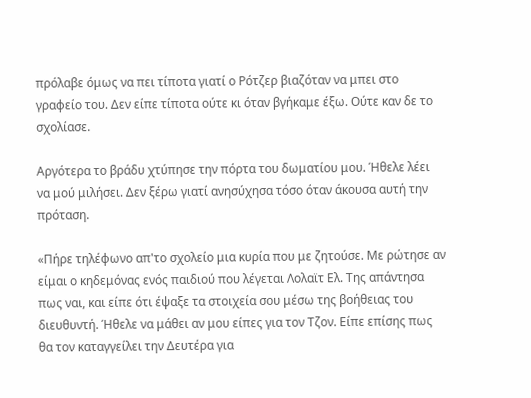πρόλαβε όμως να πει τίποτα γιατί ο Ρότζερ βιαζόταν να μπει στο γραφείο του. Δεν είπε τίποτα ούτε κι όταν βγήκαμε έξω. Ούτε καν δε το σχολίασε.

Αργότερα το βράδυ χτύπησε την πόρτα του δωματίου μου. Ήθελε λέει να μού μιλήσει. Δεν ξέρω γιατί ανησύχησα τόσο όταν άκουσα αυτή την πρόταση.

«Πήρε τηλέφωνο απ'το σχολείο μια κυρία που με ζητούσε. Με ρώτησε αν είμαι ο κηδεμόνας ενός παιδιού που λέγεται Λολαϊτ Ελ. Της απάντησα πως ναι, και είπε ότι έψαξε τα στοιχεία σου μέσω της βοήθειας του διευθυντή. Ήθελε να μάθει αν μου είπες για τον Τζον. Είπε επίσης πως θα τον καταγγείλει την Δευτέρα για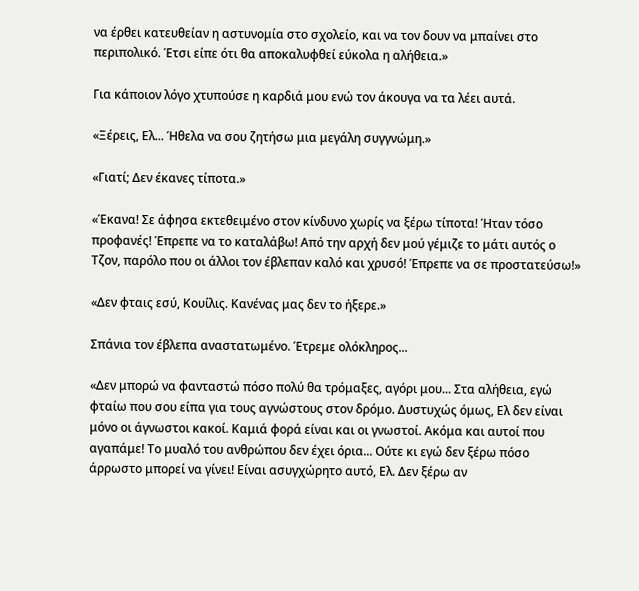να έρθει κατευθείαν η αστυνομία στο σχολείο, και να τον δουν να μπαίνει στο περιπολικό. Έτσι είπε ότι θα αποκαλυφθεί εύκολα η αλήθεια.»

Για κάποιον λόγο χτυπούσε η καρδιά μου ενώ τον άκουγα να τα λέει αυτά.

«Ξέρεις, Ελ... Ήθελα να σου ζητήσω μια μεγάλη συγγνώμη.»

«Γιατί; Δεν έκανες τίποτα.»

«Έκανα! Σε άφησα εκτεθειμένο στον κίνδυνο χωρίς να ξέρω τίποτα! Ήταν τόσο προφανές! Έπρεπε να το καταλάβω! Από την αρχή δεν μού γέμιζε το μάτι αυτός ο Τζον, παρόλο που οι άλλοι τον έβλεπαν καλό και χρυσό! Έπρεπε να σε προστατεύσω!»

«Δεν φταις εσύ, Κουίλις. Κανένας μας δεν το ήξερε.»

Σπάνια τον έβλεπα αναστατωμένο. Έτρεμε ολόκληρος...

«Δεν μπορώ να φανταστώ πόσο πολύ θα τρόμαξες, αγόρι μου... Στα αλήθεια, εγώ φταίω που σου είπα για τους αγνώστους στον δρόμο. Δυστυχώς όμως, Ελ δεν είναι μόνο οι άγνωστοι κακοί. Καμιά φορά είναι και οι γνωστοί. Ακόμα και αυτοί που αγαπάμε! Το μυαλό του ανθρώπου δεν έχει όρια... Ούτε κι εγώ δεν ξέρω πόσο άρρωστο μπορεί να γίνει! Είναι ασυγχώρητο αυτό, Ελ. Δεν ξέρω αν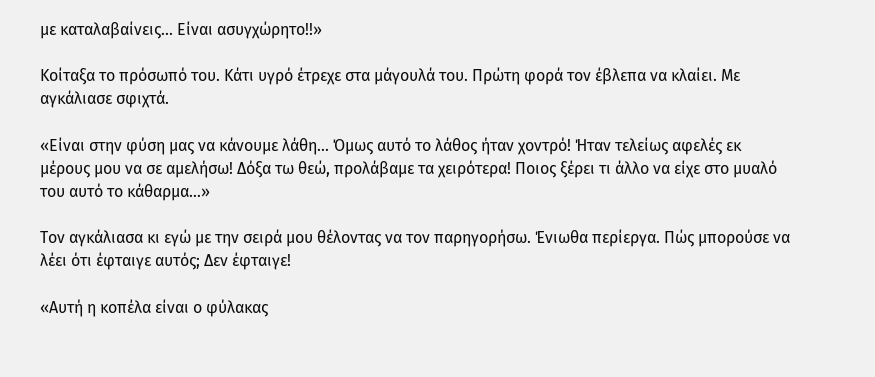με καταλαβαίνεις... Είναι ασυγχώρητο!!»

Κοίταξα το πρόσωπό του. Κάτι υγρό έτρεχε στα μάγουλά του. Πρώτη φορά τον έβλεπα να κλαίει. Με αγκάλιασε σφιχτά.

«Είναι στην φύση μας να κάνουμε λάθη... Όμως αυτό το λάθος ήταν χοντρό! Ήταν τελείως αφελές εκ μέρους μου να σε αμελήσω! Δόξα τω θεώ, προλάβαμε τα χειρότερα! Ποιος ξέρει τι άλλο να είχε στο μυαλό του αυτό το κάθαρμα...»

Τον αγκάλιασα κι εγώ με την σειρά μου θέλοντας να τον παρηγορήσω. Ένιωθα περίεργα. Πώς μπορούσε να λέει ότι έφταιγε αυτός; Δεν έφταιγε!

«Αυτή η κοπέλα είναι ο φύλακας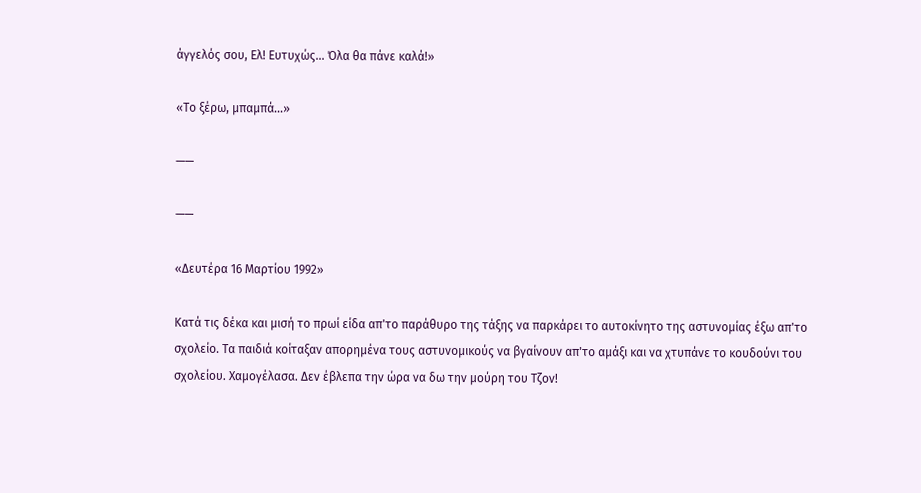άγγελός σου, Ελ! Ευτυχώς... Όλα θα πάνε καλά!»

«Το ξέρω, μπαμπά...»

——

——

«Δευτέρα 16 Μαρτίου 1992»

Κατά τις δέκα και μισή το πρωί είδα απ'το παράθυρο της τάξης να παρκάρει το αυτοκίνητο της αστυνομίας έξω απ'το σχολείο. Τα παιδιά κοίταξαν απορημένα τους αστυνομικούς να βγαίνουν απ'το αμάξι και να χτυπάνε το κουδούνι του σχολείου. Χαμογέλασα. Δεν έβλεπα την ώρα να δω την μούρη του Τζον!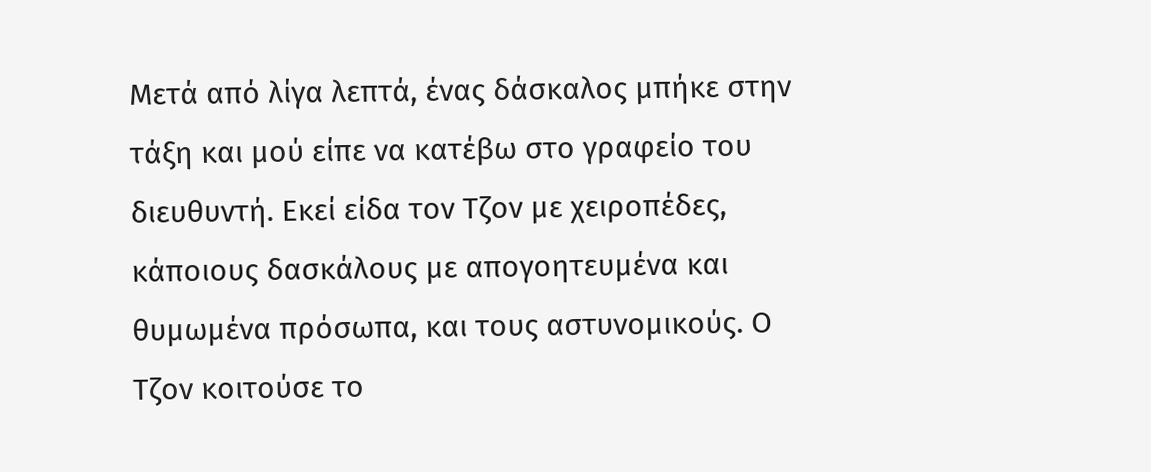Μετά από λίγα λεπτά, ένας δάσκαλος μπήκε στην τάξη και μού είπε να κατέβω στο γραφείο του διευθυντή. Εκεί είδα τον Τζον με χειροπέδες, κάποιους δασκάλους με απογοητευμένα και θυμωμένα πρόσωπα, και τους αστυνομικούς. Ο Τζον κοιτούσε το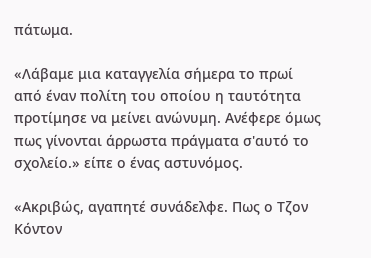πάτωμα.

«Λάβαμε μια καταγγελία σήμερα το πρωί από έναν πολίτη του οποίου η ταυτότητα προτίμησε να μείνει ανώνυμη. Ανέφερε όμως πως γίνονται άρρωστα πράγματα σ'αυτό το σχολείο.» είπε ο ένας αστυνόμος.

«Ακριβώς, αγαπητέ συνάδελφε. Πως ο Τζον Κόντον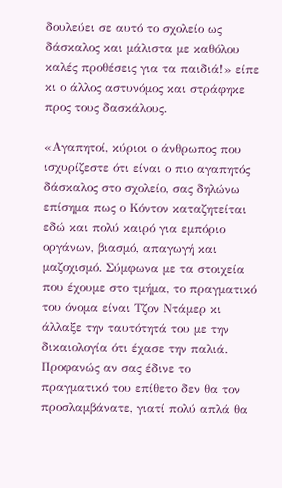δουλεύει σε αυτό το σχολείο ως δάσκαλος και μάλιστα με καθόλου καλές προθέσεις για τα παιδιά!» είπε κι ο άλλος αστυνόμος και στράφηκε προς τους δασκάλους.

«Αγαπητοί, κύριοι ο άνθρωπος που ισχυρίζεστε ότι είναι ο πιο αγαπητός δάσκαλος στο σχολείο, σας δηλώνω επίσημα πως ο Κόντον καταζητείται εδώ και πολύ καιρό για εμπόριο οργάνων, βιασμό, απαγωγή και μαζοχισμό. Σύμφωνα με τα στοιχεία που έχουμε στο τμήμα, το πραγματικό του όνομα είναι Τζον Ντάμερ κι άλλαξε την ταυτότητά του με την δικαιολογία ότι έχασε την παλιά. Προφανώς αν σας έδινε το πραγματικό του επίθετο δεν θα τον προσλαμβάνατε, γιατί πολύ απλά θα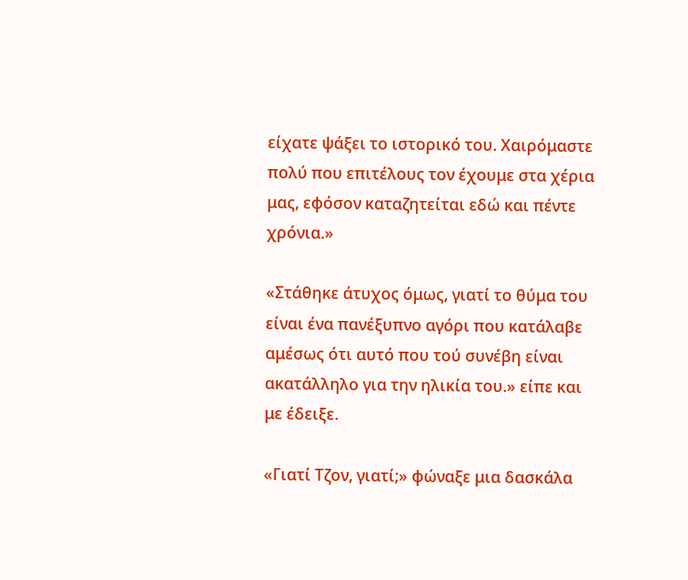είχατε ψάξει το ιστορικό του. Χαιρόμαστε πολύ που επιτέλους τον έχουμε στα χέρια μας, εφόσον καταζητείται εδώ και πέντε χρόνια.»

«Στάθηκε άτυχος όμως, γιατί το θύμα του είναι ένα πανέξυπνο αγόρι που κατάλαβε αμέσως ότι αυτό που τού συνέβη είναι ακατάλληλο για την ηλικία του.» είπε και με έδειξε.

«Γιατί Τζον, γιατί;» φώναξε μια δασκάλα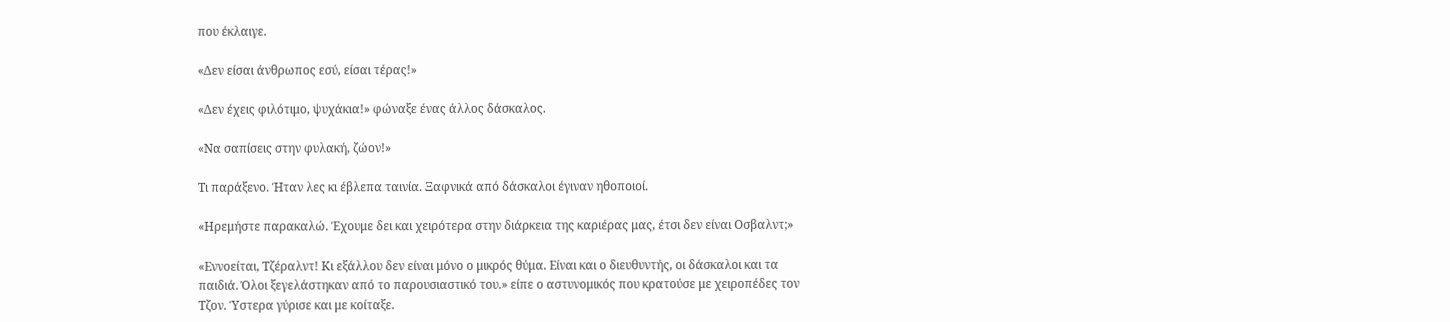που έκλαιγε.

«Δεν είσαι άνθρωπος εσύ, είσαι τέρας!»

«Δεν έχεις φιλότιμο, ψυχάκια!» φώναξε ένας άλλος δάσκαλος.

«Να σαπίσεις στην φυλακή, ζώον!»

Τι παράξενο. Ήταν λες κι έβλεπα ταινία. Ξαφνικά από δάσκαλοι έγιναν ηθοποιοί.

«Ηρεμήστε παρακαλώ. Έχουμε δει και χειρότερα στην διάρκεια της καριέρας μας, έτσι δεν είναι Οσβαλντ;»

«Εννοείται, Τζέραλντ! Κι εξάλλου δεν είναι μόνο ο μικρός θύμα. Είναι και ο διευθυντής, οι δάσκαλοι και τα παιδιά. Όλοι ξεγελάστηκαν από το παρουσιαστικό του.» είπε ο αστυνομικός που κρατούσε με χειροπέδες τον Τζον. Ύστερα γύρισε και με κοίταξε.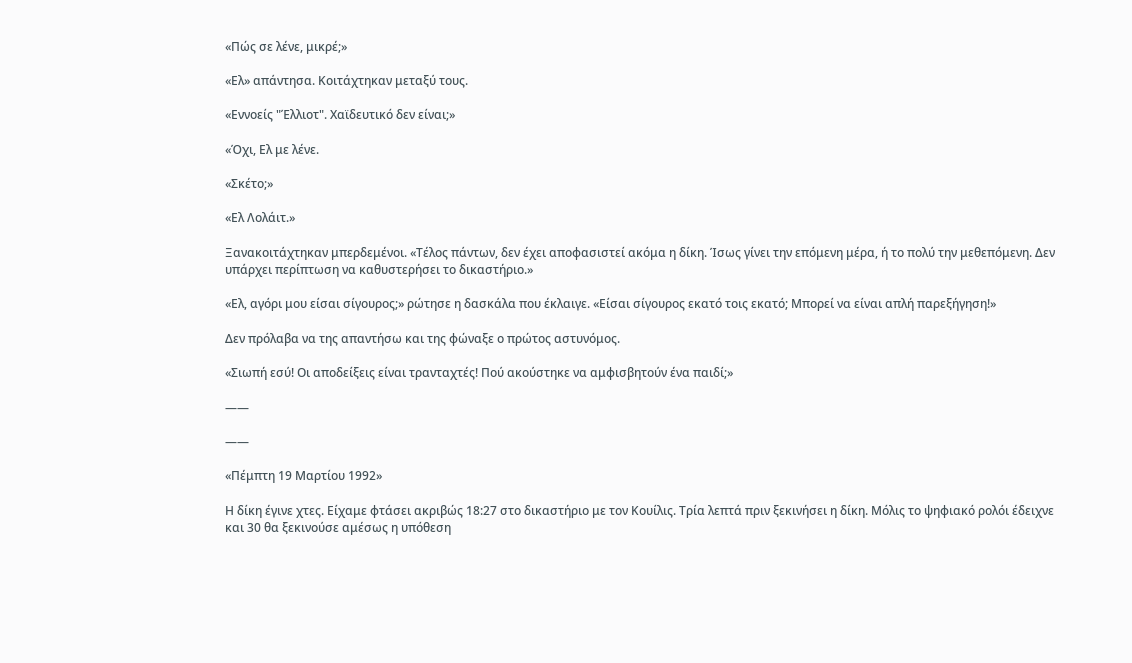«Πώς σε λένε, μικρέ;»

«Ελ» απάντησα. Κοιτάχτηκαν μεταξύ τους.

«Εννοείς "Έλλιοτ". Χαϊδευτικό δεν είναι;»

«Όχι, Ελ με λένε.

«Σκέτο;»

«Ελ Λολάιτ.»

Ξανακοιτάχτηκαν μπερδεμένοι. «Τέλος πάντων, δεν έχει αποφασιστεί ακόμα η δίκη. Ίσως γίνει την επόμενη μέρα, ή το πολύ την μεθεπόμενη. Δεν υπάρχει περίπτωση να καθυστερήσει το δικαστήριο.»

«Ελ, αγόρι μου είσαι σίγουρος;» ρώτησε η δασκάλα που έκλαιγε. «Είσαι σίγουρος εκατό τοις εκατό; Μπορεί να είναι απλή παρεξήγηση!»

Δεν πρόλαβα να της απαντήσω και της φώναξε ο πρώτος αστυνόμος.

«Σιωπή εσύ! Οι αποδείξεις είναι τρανταχτές! Πού ακούστηκε να αμφισβητούν ένα παιδί;»

——

——

«Πέμπτη 19 Μαρτίου 1992»

Η δίκη έγινε χτες. Είχαμε φτάσει ακριβώς 18:27 στο δικαστήριο με τον Κουίλις. Τρία λεπτά πριν ξεκινήσει η δίκη. Μόλις το ψηφιακό ρολόι έδειχνε και 30 θα ξεκινούσε αμέσως η υπόθεση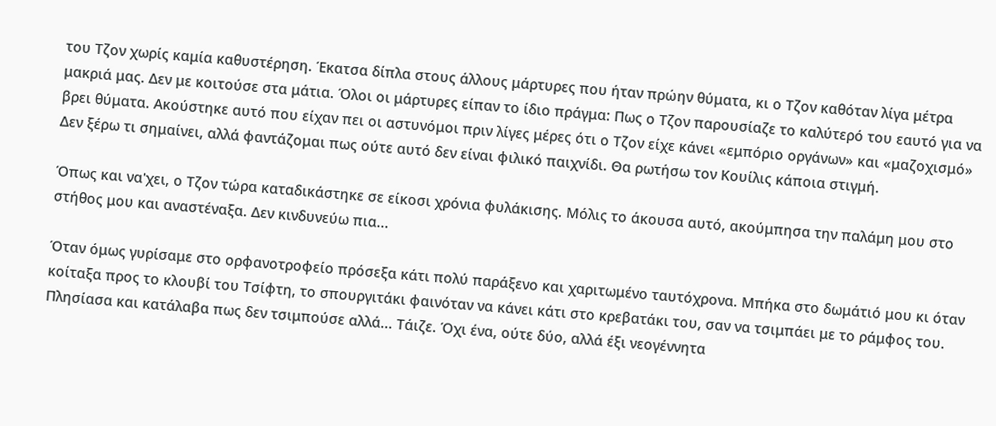του Τζον χωρίς καμία καθυστέρηση. Έκατσα δίπλα στους άλλους μάρτυρες που ήταν πρώην θύματα, κι ο Τζον καθόταν λίγα μέτρα μακριά μας. Δεν με κοιτούσε στα μάτια. Όλοι οι μάρτυρες είπαν το ίδιο πράγμα: Πως ο Τζον παρουσίαζε το καλύτερό του εαυτό για να βρει θύματα. Ακούστηκε αυτό που είχαν πει οι αστυνόμοι πριν λίγες μέρες ότι ο Τζον είχε κάνει «εμπόριο οργάνων» και «μαζοχισμό» Δεν ξέρω τι σημαίνει, αλλά φαντάζομαι πως ούτε αυτό δεν είναι φιλικό παιχνίδι. Θα ρωτήσω τον Κουίλις κάποια στιγμή.

Όπως και να'χει, ο Τζον τώρα καταδικάστηκε σε είκοσι χρόνια φυλάκισης. Μόλις το άκουσα αυτό, ακούμπησα την παλάμη μου στο στήθος μου και αναστέναξα. Δεν κινδυνεύω πια...

Όταν όμως γυρίσαμε στο ορφανοτροφείο πρόσεξα κάτι πολύ παράξενο και χαριτωμένο ταυτόχρονα. Μπήκα στο δωμάτιό μου κι όταν κοίταξα προς το κλουβί του Τσίφτη, το σπουργιτάκι φαινόταν να κάνει κάτι στο κρεβατάκι του, σαν να τσιμπάει με το ράμφος του. Πλησίασα και κατάλαβα πως δεν τσιμπούσε αλλά... Τάιζε. Όχι ένα, ούτε δύο, αλλά έξι νεογέννητα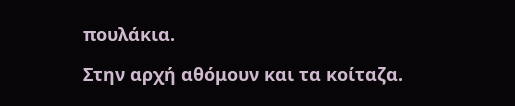πουλάκια.

Στην αρχή αθόμουν και τα κοίταζα.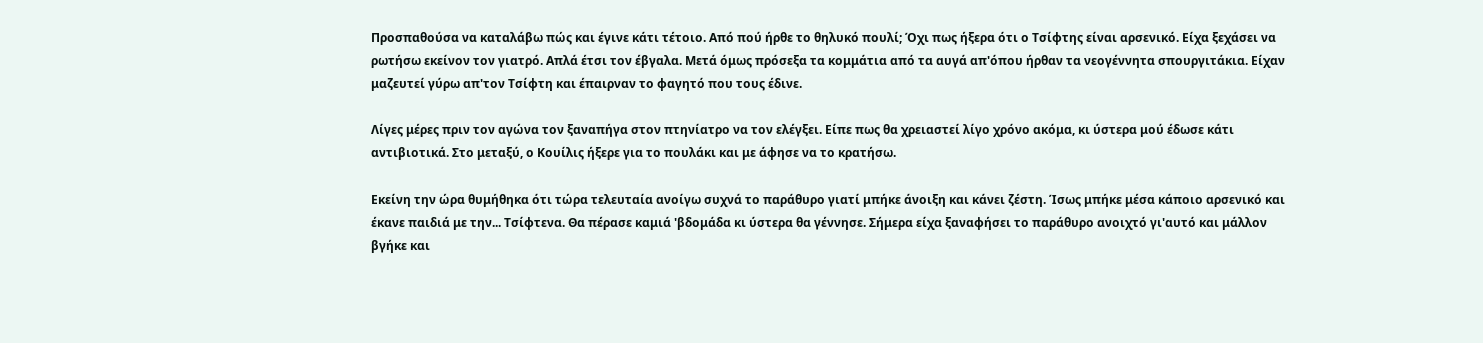Προσπαθούσα να καταλάβω πώς και έγινε κάτι τέτοιο. Από πού ήρθε το θηλυκό πουλί; Όχι πως ήξερα ότι ο Τσίφτης είναι αρσενικό. Είχα ξεχάσει να ρωτήσω εκείνον τον γιατρό. Απλά έτσι τον έβγαλα. Μετά όμως πρόσεξα τα κομμάτια από τα αυγά απ'όπου ήρθαν τα νεογέννητα σπουργιτάκια. Είχαν μαζευτεί γύρω απ'τον Τσίφτη και έπαιρναν το φαγητό που τους έδινε.

Λίγες μέρες πριν τον αγώνα τον ξαναπήγα στον πτηνίατρο να τον ελέγξει. Είπε πως θα χρειαστεί λίγο χρόνο ακόμα, κι ύστερα μού έδωσε κάτι αντιβιοτικά. Στο μεταξύ, ο Κουίλις ήξερε για το πουλάκι και με άφησε να το κρατήσω.

Εκείνη την ώρα θυμήθηκα ότι τώρα τελευταία ανοίγω συχνά το παράθυρο γιατί μπήκε άνοιξη και κάνει ζέστη. Ίσως μπήκε μέσα κάποιο αρσενικό και έκανε παιδιά με την... Τσίφτενα. Θα πέρασε καμιά 'βδομάδα κι ύστερα θα γέννησε. Σήμερα είχα ξαναφήσει το παράθυρο ανοιχτό γι'αυτό και μάλλον βγήκε και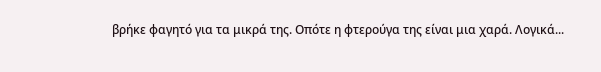βρήκε φαγητό για τα μικρά της. Οπότε η φτερούγα της είναι μια χαρά. Λογικά...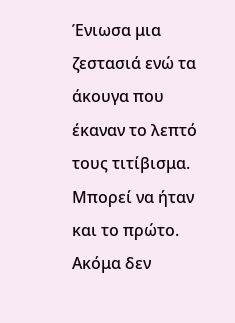Ένιωσα μια ζεστασιά ενώ τα άκουγα που έκαναν το λεπτό τους τιτίβισμα. Μπορεί να ήταν και το πρώτο. Ακόμα δεν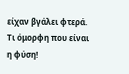είχαν βγάλει φτερά. Τι όμορφη που είναι η φύση!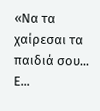«Να τα χαίρεσαι τα παιδιά σου... Ε...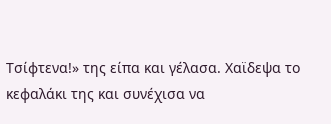Τσίφτενα!» της είπα και γέλασα. Χαϊδεψα το κεφαλάκι της και συνέχισα να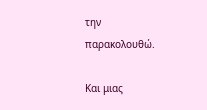την παρακολουθώ.

Και μιας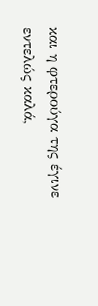και η φτερούγα της έγινε εντελώς καλά,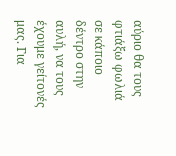αύριο θα τους φτιάξω φωλιά σε κάποιο δέντρο στην αυλή, να τους έχουμε γείτονές μας. Για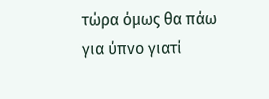τώρα όμως θα πάω για ύπνο γιατί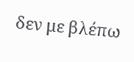δεν με βλέπω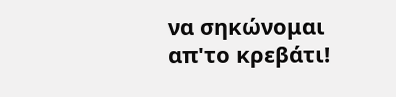να σηκώνομαι απ'το κρεβάτι!